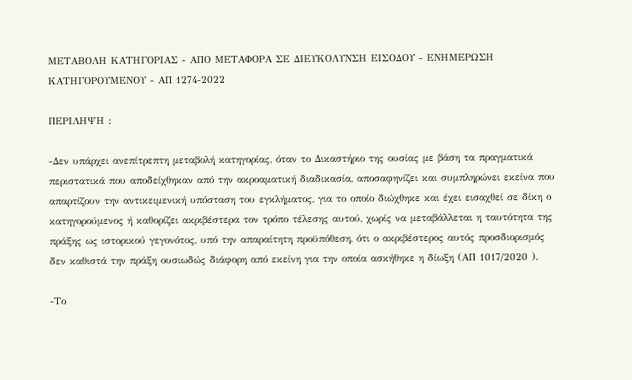ΜΕΤΑΒΟΛΗ ΚΑΤΗΓΟΡΙΑΣ - ΑΠΟ ΜΕΤΑΦΟΡΑ ΣΕ ΔΙΕΥΚΟΛΥΝΣΗ ΕΙΣΟΔΟΥ - ΕΝΗΜΕΡΩΣΗ ΚΑΤΗΓΟΡΟΥΜΕΝΟΥ - ΑΠ 1274-2022

ΠΕΡΙΛΗΨΗ :

-Δεν υπάρχει ανεπίτρεπτη μεταβολή κατηγορίας, όταν το Δικαστήριο της ουσίας με βάση τα πραγματικά περιστατικά που αποδείχθηκαν από την ακροαματική διαδικασία, αποσαφηνίζει και συμπληρώνει εκείνα που απαρτίζουν την αντικειμενική υπόσταση του εγκλήματος, για το οποίο διώχθηκε και έχει εισαχθεί σε δίκη ο κατηγορούμενος ή καθορίζει ακριβέστερα τον τρόπο τέλεσης αυτού, χωρίς να μεταβάλλεται η ταυτότητα της πράξης ως ιστορικού γεγονότος, υπό την απαραίτητη προϋπόθεση, ότι ο ακριβέστερος αυτός προσδιορισμός δεν καθιστά την πράξη ουσιωδώς διάφορη από εκείνη για την οποία ασκήθηκε η δίωξη (ΑΠ 1017/2020 ).

-Το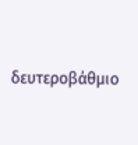δευτεροβάθμιο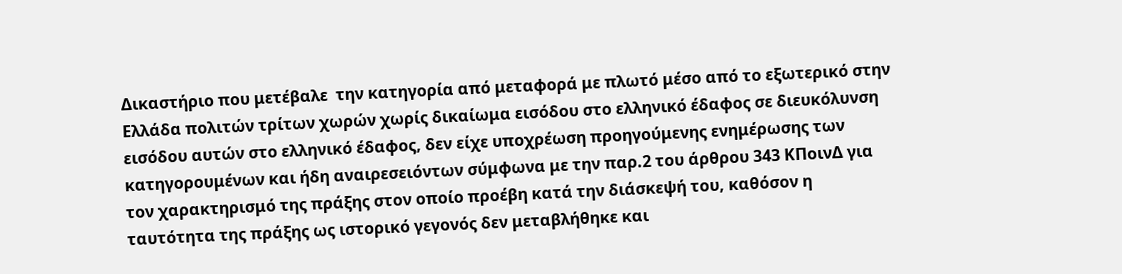Δικαστήριο που μετέβαλε  την κατηγορία από μεταφορά με πλωτό μέσο από το εξωτερικό στην Ελλάδα πολιτών τρίτων χωρών χωρίς δικαίωμα εισόδου στο ελληνικό έδαφος σε διευκόλυνση εισόδου αυτών στο ελληνικό έδαφος, δεν είχε υποχρέωση προηγούμενης ενημέρωσης των κατηγορουμένων και ήδη αναιρεσειόντων σύμφωνα με την παρ.2 του άρθρου 343 ΚΠοινΔ για τον χαρακτηρισμό της πράξης στον οποίο προέβη κατά την διάσκεψή του, καθόσον η ταυτότητα της πράξης ως ιστορικό γεγονός δεν μεταβλήθηκε και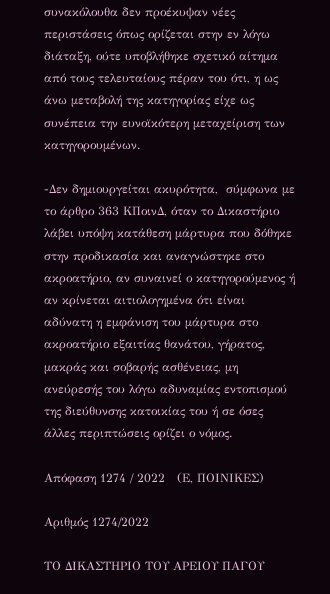συνακόλουθα δεν προέκυψαν νέες περιστάσεις όπως ορίζεται στην εν λόγω διάταξη, ούτε υποβλήθηκε σχετικό αίτημα από τους τελευταίους πέραν του ότι, η ως άνω μεταβολή της κατηγορίας είχε ως συνέπεια την ευνοϊκότερη μεταχείριση των κατηγορουμένων.

-Δεν δημιουργείται ακυρότητα,  σύμφωνα με το άρθρο 363 ΚΠοινΔ, όταν το Δικαστήριο λάβει υπόψη κατάθεση μάρτυρα που δόθηκε στην προδικασία και αναγνώστηκε στο ακροατήριο, αν συναινεί ο κατηγορούμενος ή αν κρίνεται αιτιολογημένα ότι είναι αδύνατη η εμφάνιση του μάρτυρα στο ακροατήριο εξαιτίας θανάτου, γήρατος, μακράς και σοβαρής ασθένειας, μη ανεύρεσής του λόγω αδυναμίας εντοπισμού της διεύθυνσης κατοικίας του ή σε όσες άλλες περιπτώσεις ορίζει ο νόμος.

Απόφαση 1274 / 2022   (Ε, ΠΟΙΝΙΚΕΣ)

Αριθμός 1274/2022

ΤΟ ΔΙΚΑΣΤΗΡΙΟ ΤΟΥ ΑΡΕΙΟΥ ΠΑΓΟΥ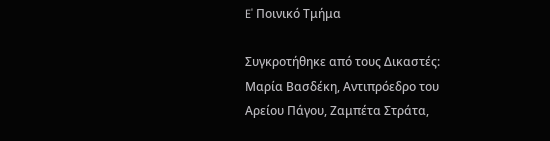E' Ποινικό Τμήμα

Συγκροτήθηκε από τους Δικαστές: Μαρία Βασδέκη, Αντιπρόεδρο του Αρείου Πάγου, Ζαμπέτα Στράτα,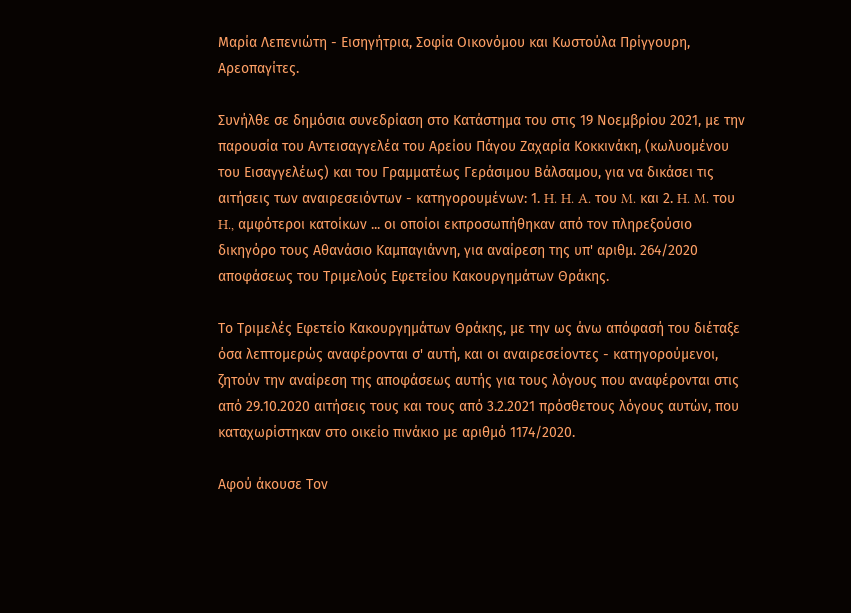Μαρία Λεπενιώτη - Εισηγήτρια, Σοφία Οικονόμου και Κωστούλα Πρίγγουρη, Αρεοπαγίτες.

Συνήλθε σε δημόσια συνεδρίαση στο Κατάστημα του στις 19 Νοεμβρίου 2021, με την παρουσία του Αντεισαγγελέα του Αρείου Πάγου Ζαχαρία Κοκκινάκη, (κωλυομένου του Εισαγγελέως) και του Γραμματέως Γεράσιμου Βάλσαμου, για να δικάσει τις αιτήσεις των αναιρεσειόντων - κατηγορουμένων: 1. H. H. A. του M. και 2. H. M. του H., αμφότεροι κατοίκων ... οι οποίοι εκπροσωπήθηκαν από τον πληρεξούσιο δικηγόρο τους Αθανάσιο Καμπαγιάννη, για αναίρεση της υπ' αριθμ. 264/2020 αποφάσεως του Τριμελούς Εφετείου Κακουργημάτων Θράκης.

Το Τριμελές Εφετείο Κακουργημάτων Θράκης, με την ως άνω απόφασή του διέταξε όσα λεπτομερώς αναφέρονται σ' αυτή, και οι αναιρεσείοντες - κατηγορούμενοι, ζητούν την αναίρεση της αποφάσεως αυτής για τους λόγους που αναφέρονται στις από 29.10.2020 αιτήσεις τους και τους από 3.2.2021 πρόσθετους λόγους αυτών, που καταχωρίστηκαν στο οικείο πινάκιο με αριθμό 1174/2020.

Αφού άκουσε Τον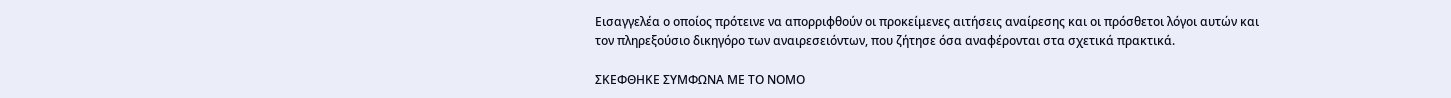Εισαγγελέα ο οποίος πρότεινε να απορριφθούν οι προκείμενες αιτήσεις αναίρεσης και οι πρόσθετοι λόγοι αυτών και τον πληρεξούσιο δικηγόρο των αναιρεσειόντων, που ζήτησε όσα αναφέρονται στα σχετικά πρακτικά.

ΣΚΕΦΘΗΚΕ ΣΥΜΦΩΝΑ ΜΕ ΤΟ ΝΟΜΟ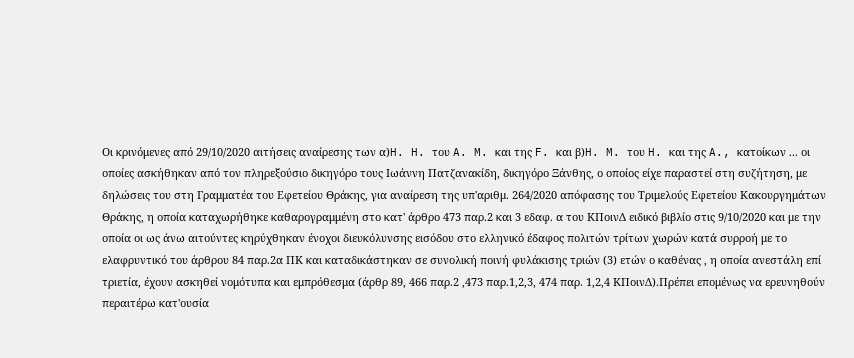Οι κρινόμενες από 29/10/2020 αιτήσεις αναίρεσης των α)H. H. του A. M. και της F. και β)H. M. του H. και της A., κατοίκων ... οι οποίες ασκήθηκαν από τον πληρεξούσιο δικηγόρο τους Ιωάννη Πατζανακίδη, δικηγόρο Ξάνθης, ο οποίος είχε παραστεί στη συζήτηση, με δηλώσεις του στη Γραμματέα του Εφετείου Θράκης, για αναίρεση της υπ'αριθμ. 264/2020 απόφασης του Τριμελούς Εφετείου Κακουργημάτων Θράκης, η οποία καταχωρήθηκε καθαρογραμμένη στο κατ' άρθρο 473 παρ.2 και 3 εδαφ. α του ΚΠοινΔ ειδικό βιβλίο στις 9/10/2020 και με την οποία οι ως άνω αιτούντες κηρύχθηκαν ένοχοι διευκόλυνσης εισόδου στο ελληνικό έδαφος πολιτών τρίτων χωρών κατά συρροή με το ελαφρυντικό του άρθρου 84 παρ.2α ΠΚ και καταδικάστηκαν σε συνολική ποινή φυλάκισης τριών (3) ετών ο καθένας , η οποία ανεστάλη επί τριετία, έχουν ασκηθεί νομότυπα και εμπρόθεσμα (άρθρ 89, 466 παρ.2 ,473 παρ.1,2,3, 474 παρ. 1,2,4 ΚΠοινΔ).Πρέπει επομένως να ερευνηθούν περαιτέρω κατ'ουσία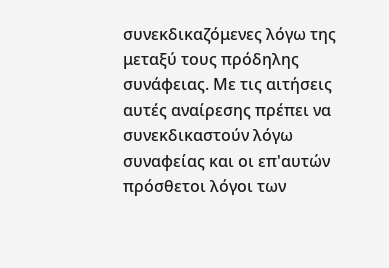συνεκδικαζόμενες λόγω της μεταξύ τους πρόδηλης συνάφειας. Με τις αιτήσεις αυτές αναίρεσης πρέπει να συνεκδικαστούν λόγω συναφείας και οι επ'αυτών πρόσθετοι λόγοι των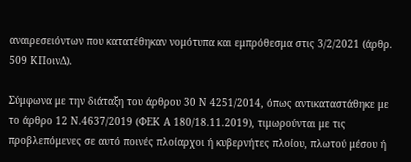αναιρεσειόντων που κατατέθηκαν νομότυπα και εμπρόθεσμα στις 3/2/2021 (άρθρ. 509 ΚΠοινΔ).

Σύμφωνα με την διάταξη του άρθρου 30 Ν 4251/2014, όπως αντικαταστάθηκε με το άρθρο 12 Ν.4637/2019 (ΦΕΚ Α 180/18.11.2019), τιμωρούνται με τις προβλεπόμενες σε αυτό ποινές πλοίαρχοι ή κυβερνήτες πλοίου, πλωτού μέσου ή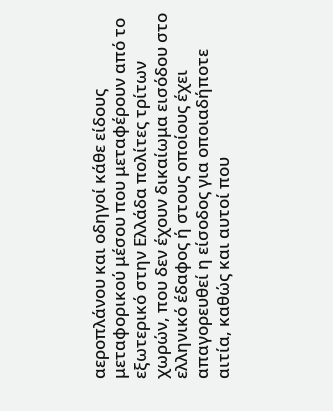αεροπλάνου και οδηγοί κάθε είδους μεταφορικού μέσου που μεταφέρουν από το εξωτερικό στην Ελλάδα πολίτες τρίτων χωρών, που δεν έχουν δικαίωμα εισόδου στο ελληνικό έδαφος ή στους οποίους έχει απαγορευθεί η είσοδος για οποιαδήποτε αιτία, καθώς και αυτοί που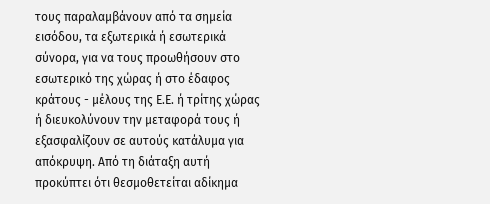τους παραλαμβάνουν από τα σημεία εισόδου, τα εξωτερικά ή εσωτερικά σύνορα, για να τους προωθήσουν στο εσωτερικό της χώρας ή στο έδαφος κράτους - μέλους της Ε.Ε. ή τρίτης χώρας ή διευκολύνουν την μεταφορά τους ή εξασφαλίζουν σε αυτούς κατάλυμα για απόκρυψη. Από τη διάταξη αυτή προκύπτει ότι θεσμοθετείται αδίκημα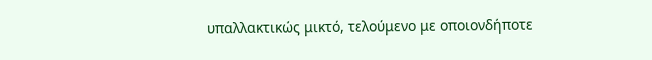υπαλλακτικώς μικτό, τελούμενο με οποιονδήποτε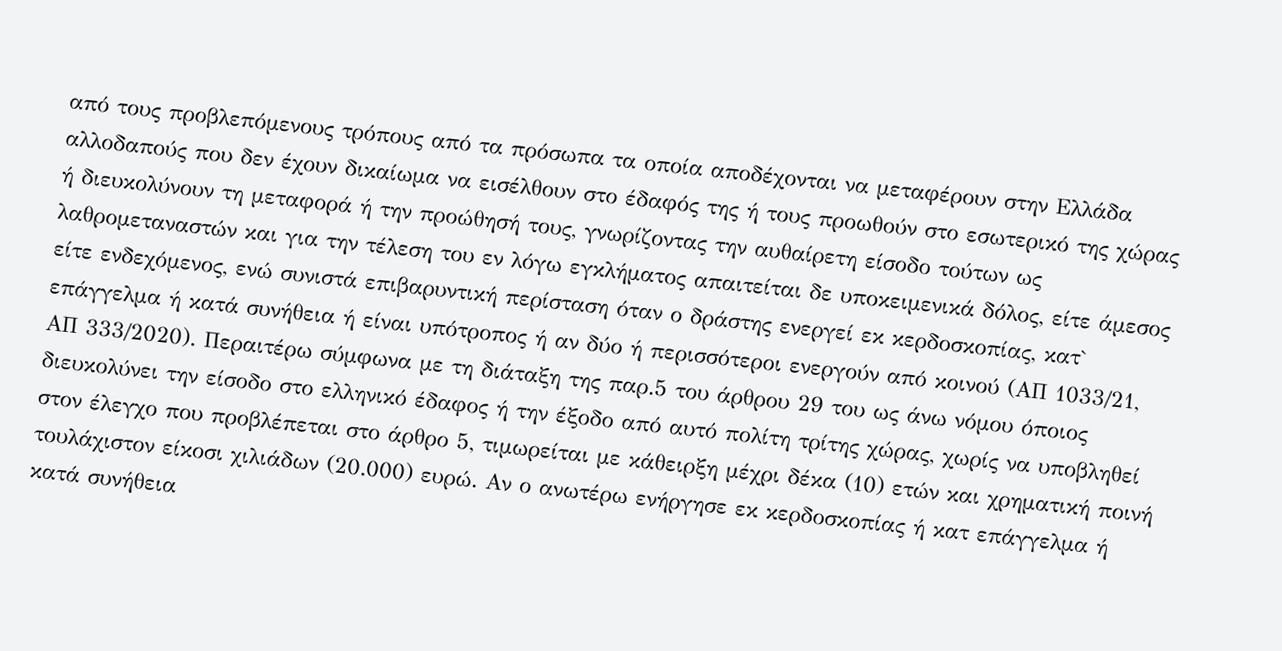από τους προβλεπόμενους τρόπους από τα πρόσωπα τα οποία αποδέχονται να μεταφέρουν στην Ελλάδα αλλοδαπούς που δεν έχουν δικαίωμα να εισέλθουν στο έδαφός της ή τους προωθούν στο εσωτερικό της χώρας ή διευκολύνουν τη μεταφορά ή την προώθησή τους, γνωρίζοντας την αυθαίρετη είσοδο τούτων ως λαθρομεταναστών και για την τέλεση του εν λόγω εγκλήματος απαιτείται δε υποκειμενικά δόλος, είτε άμεσος είτε ενδεχόμενος, ενώ συνιστά επιβαρυντική περίσταση όταν ο δράστης ενεργεί εκ κερδοσκοπίας, κατ` επάγγελμα ή κατά συνήθεια ή είναι υπότροπος ή αν δύο ή περισσότεροι ενεργούν από κοινού (ΑΠ 1033/21, ΑΠ 333/2020). Περαιτέρω σύμφωνα με τη διάταξη της παρ.5 του άρθρου 29 του ως άνω νόμου όποιος διευκολύνει την είσοδο στο ελληνικό έδαφος ή την έξοδο από αυτό πολίτη τρίτης χώρας, χωρίς να υποβληθεί στον έλεγχο που προβλέπεται στο άρθρο 5, τιμωρείται με κάθειρξη μέχρι δέκα (10) ετών και χρηματική ποινή τουλάχιστον είκοσι χιλιάδων (20.000) ευρώ. Αν ο ανωτέρω ενήργησε εκ κερδοσκοπίας ή κατ επάγγελμα ή κατά συνήθεια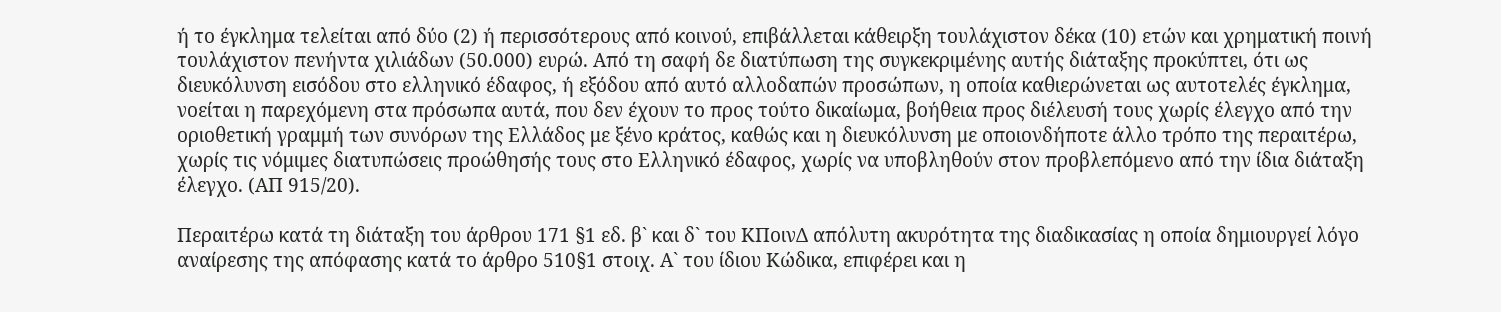ή το έγκλημα τελείται από δύο (2) ή περισσότερους από κοινού, επιβάλλεται κάθειρξη τουλάχιστον δέκα (10) ετών και χρηματική ποινή τουλάχιστον πενήντα χιλιάδων (50.000) ευρώ. Από τη σαφή δε διατύπωση της συγκεκριμένης αυτής διάταξης προκύπτει, ότι ως διευκόλυνση εισόδου στο ελληνικό έδαφος, ή εξόδου από αυτό αλλοδαπών προσώπων, η οποία καθιερώνεται ως αυτοτελές έγκλημα, νοείται η παρεχόμενη στα πρόσωπα αυτά, που δεν έχουν το προς τούτο δικαίωμα, βοήθεια προς διέλευσή τους χωρίς έλεγχο από την οριοθετική γραμμή των συνόρων της Ελλάδος με ξένο κράτος, καθώς και η διευκόλυνση με οποιονδήποτε άλλο τρόπο της περαιτέρω, χωρίς τις νόμιμες διατυπώσεις προώθησής τους στο Ελληνικό έδαφος, χωρίς να υποβληθούν στον προβλεπόμενο από την ίδια διάταξη έλεγχο. (ΑΠ 915/20).

Περαιτέρω κατά τη διάταξη του άρθρου 171 §1 εδ. β` και δ` του ΚΠοινΔ απόλυτη ακυρότητα της διαδικασίας η οποία δημιουργεί λόγο αναίρεσης της απόφασης κατά το άρθρο 510§1 στοιχ. Α` του ίδιου Κώδικα, επιφέρει και η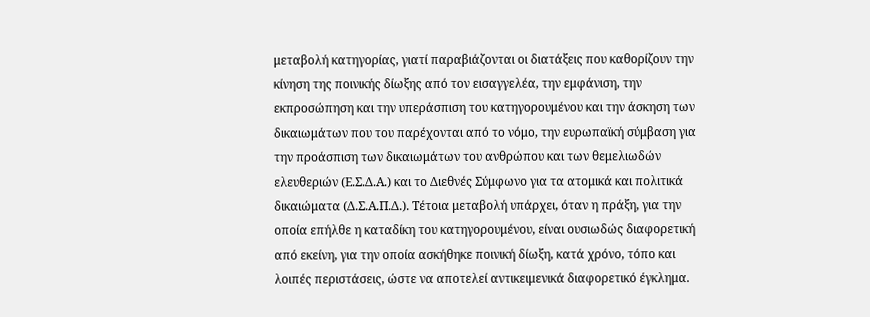μεταβολή κατηγορίας, γιατί παραβιάζονται οι διατάξεις που καθορίζουν την κίνηση της ποινικής δίωξης από τον εισαγγελέα, την εμφάνιση, την εκπροσώπηση και την υπεράσπιση του κατηγορουμένου και την άσκηση των δικαιωμάτων που του παρέχονται από το νόμο, την ευρωπαϊκή σύμβαση για την προάσπιση των δικαιωμάτων του ανθρώπου και των θεμελιωδών ελευθεριών (Ε.Σ.Δ.Α.) και το Διεθνές Σύμφωνο για τα ατομικά και πολιτικά δικαιώματα (Δ.Σ.Α.Π.Δ.). Τέτοια μεταβολή υπάρχει, όταν η πράξη, για την οποία επήλθε η καταδίκη του κατηγορουμένου, είναι ουσιωδώς διαφορετική από εκείνη, για την οποία ασκήθηκε ποινική δίωξη, κατά χρόνο, τόπο και λοιπές περιστάσεις, ώστε να αποτελεί αντικειμενικά διαφορετικό έγκλημα.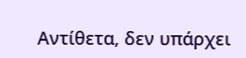Αντίθετα, δεν υπάρχει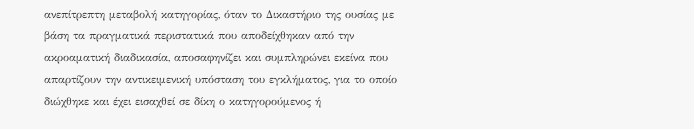ανεπίτρεπτη μεταβολή κατηγορίας, όταν το Δικαστήριο της ουσίας με βάση τα πραγματικά περιστατικά που αποδείχθηκαν από την ακροαματική διαδικασία, αποσαφηνίζει και συμπληρώνει εκείνα που απαρτίζουν την αντικειμενική υπόσταση του εγκλήματος, για το οποίο διώχθηκε και έχει εισαχθεί σε δίκη ο κατηγορούμενος ή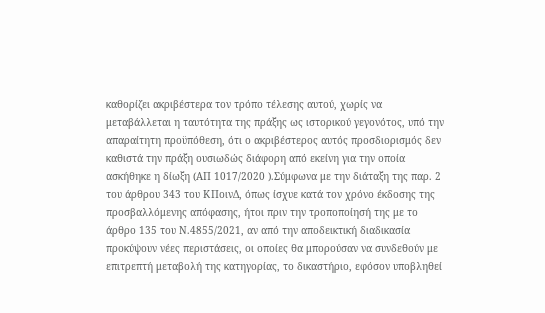καθορίζει ακριβέστερα τον τρόπο τέλεσης αυτού, χωρίς να μεταβάλλεται η ταυτότητα της πράξης ως ιστορικού γεγονότος, υπό την απαραίτητη προϋπόθεση, ότι ο ακριβέστερος αυτός προσδιορισμός δεν καθιστά την πράξη ουσιωδώς διάφορη από εκείνη για την οποία ασκήθηκε η δίωξη (ΑΠ 1017/2020 ).Σύμφωνα με την διάταξη της παρ. 2 του άρθρου 343 του ΚΠοινΔ, όπως ίσχυε κατά τον χρόνο έκδοσης της προσβαλλόμενης απόφασης, ήτοι πριν την τροποποίησή της με το άρθρο 135 του Ν.4855/2021, αν από την αποδεικτική διαδικασία προκύψουν νέες περιστάσεις, οι οποίες θα μπορούσαν να συνδεθούν με επιτρεπτή μεταβολή της κατηγορίας, το δικαστήριο, εφόσον υποβληθεί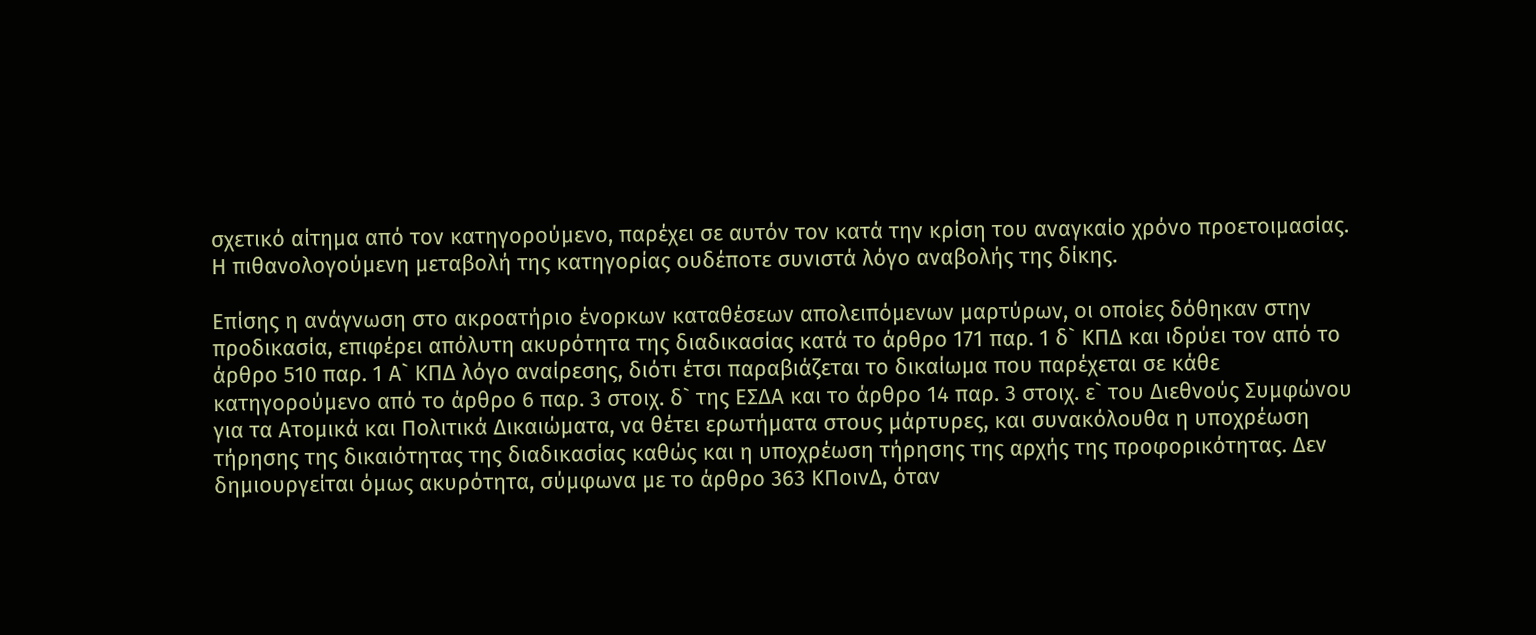σχετικό αίτημα από τον κατηγορούμενο, παρέχει σε αυτόν τον κατά την κρίση του αναγκαίο χρόνο προετοιμασίας. Η πιθανολογούμενη μεταβολή της κατηγορίας ουδέποτε συνιστά λόγο αναβολής της δίκης.

Επίσης η ανάγνωση στο ακροατήριο ένορκων καταθέσεων απολειπόμενων μαρτύρων, οι οποίες δόθηκαν στην προδικασία, επιφέρει απόλυτη ακυρότητα της διαδικασίας κατά το άρθρο 171 παρ. 1 δ` ΚΠΔ και ιδρύει τον από το άρθρο 510 παρ. 1 Α` ΚΠΔ λόγο αναίρεσης, διότι έτσι παραβιάζεται το δικαίωμα που παρέχεται σε κάθε κατηγορούμενο από το άρθρο 6 παρ. 3 στοιχ. δ` της ΕΣΔΑ και το άρθρο 14 παρ. 3 στοιχ. ε` του Διεθνούς Συμφώνου για τα Ατομικά και Πολιτικά Δικαιώματα, να θέτει ερωτήματα στους μάρτυρες, και συνακόλουθα η υποχρέωση τήρησης της δικαιότητας της διαδικασίας καθώς και η υποχρέωση τήρησης της αρχής της προφορικότητας. Δεν δημιουργείται όμως ακυρότητα, σύμφωνα με το άρθρο 363 ΚΠοινΔ, όταν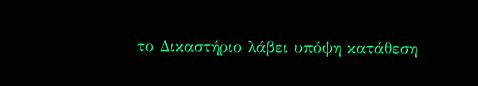το Δικαστήριο λάβει υπόψη κατάθεση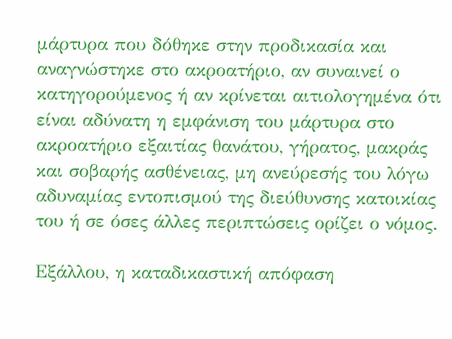μάρτυρα που δόθηκε στην προδικασία και αναγνώστηκε στο ακροατήριο, αν συναινεί ο κατηγορούμενος ή αν κρίνεται αιτιολογημένα ότι είναι αδύνατη η εμφάνιση του μάρτυρα στο ακροατήριο εξαιτίας θανάτου, γήρατος, μακράς και σοβαρής ασθένειας, μη ανεύρεσής του λόγω αδυναμίας εντοπισμού της διεύθυνσης κατοικίας του ή σε όσες άλλες περιπτώσεις ορίζει ο νόμος.

Εξάλλου, η καταδικαστική απόφαση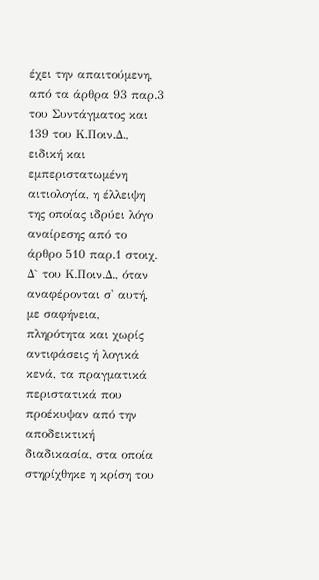έχει την απαιτούμενη, από τα άρθρα 93 παρ.3 του Συντάγματος και 139 του Κ.Ποιν.Δ., ειδική και εμπεριστατωμένη αιτιολογία, η έλλειψη της οποίας ιδρύει λόγο αναίρεσης από το άρθρο 510 παρ.1 στοιχ. Δ` του Κ.Ποιν.Δ., όταν αναφέρονται σ' αυτή, με σαφήνεια, πληρότητα και χωρίς αντιφάσεις ή λογικά κενά, τα πραγματικά περιστατικά που προέκυψαν από την αποδεικτική διαδικασία, στα οποία στηρίχθηκε η κρίση του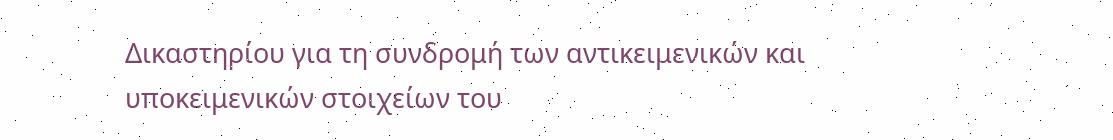Δικαστηρίου για τη συνδρομή των αντικειμενικών και υποκειμενικών στοιχείων του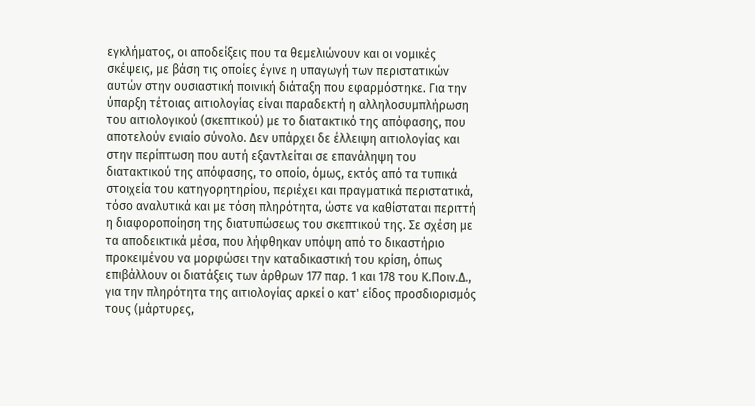εγκλήματος, οι αποδείξεις που τα θεμελιώνουν και οι νομικές σκέψεις, με βάση τις οποίες έγινε η υπαγωγή των περιστατικών αυτών στην ουσιαστική ποινική διάταξη που εφαρμόστηκε. Για την ύπαρξη τέτοιας αιτιολογίας είναι παραδεκτή η αλληλοσυμπλήρωση του αιτιολογικού (σκεπτικού) με το διατακτικό της απόφασης, που αποτελούν ενιαίο σύνολο. Δεν υπάρχει δε έλλειψη αιτιολογίας και στην περίπτωση που αυτή εξαντλείται σε επανάληψη του διατακτικού της απόφασης, το οποίο, όμως, εκτός από τα τυπικά στοιχεία του κατηγορητηρίου, περιέχει και πραγματικά περιστατικά, τόσο αναλυτικά και με τόση πληρότητα, ώστε να καθίσταται περιττή η διαφοροποίηση της διατυπώσεως του σκεπτικού της. Σε σχέση με τα αποδεικτικά μέσα, που λήφθηκαν υπόψη από το δικαστήριο προκειμένου να μορφώσει την καταδικαστική του κρίση, όπως επιβάλλουν οι διατάξεις των άρθρων 177 παρ. 1 και 178 του Κ.Ποιν.Δ., για την πληρότητα της αιτιολογίας αρκεί ο κατ' είδος προσδιορισμός τους (μάρτυρες,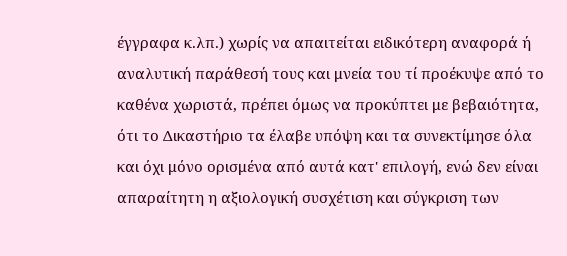έγγραφα κ.λπ.) χωρίς να απαιτείται ειδικότερη αναφορά ή αναλυτική παράθεσή τους και μνεία του τί προέκυψε από το καθένα χωριστά, πρέπει όμως να προκύπτει με βεβαιότητα, ότι το Δικαστήριο τα έλαβε υπόψη και τα συνεκτίμησε όλα και όχι μόνο ορισμένα από αυτά κατ' επιλογή, ενώ δεν είναι απαραίτητη η αξιολογική συσχέτιση και σύγκριση των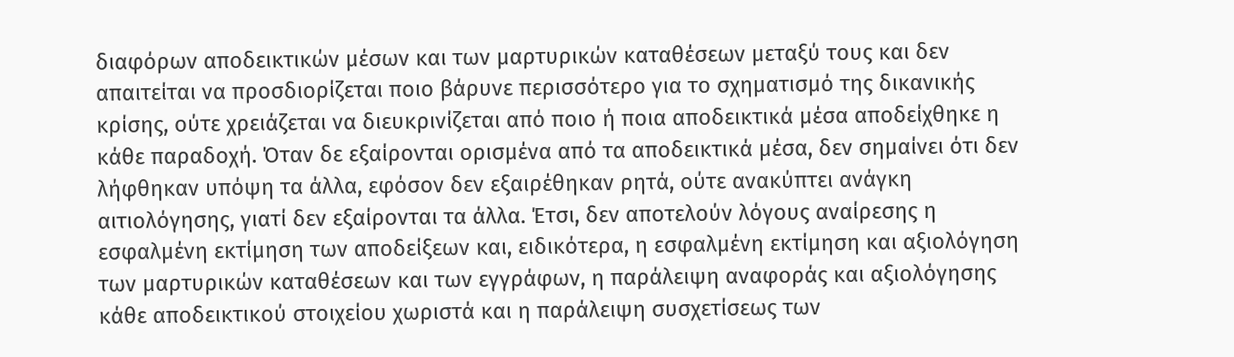διαφόρων αποδεικτικών μέσων και των μαρτυρικών καταθέσεων μεταξύ τους και δεν απαιτείται να προσδιορίζεται ποιο βάρυνε περισσότερο για το σχηματισμό της δικανικής κρίσης, ούτε χρειάζεται να διευκρινίζεται από ποιο ή ποια αποδεικτικά μέσα αποδείχθηκε η κάθε παραδοχή. Όταν δε εξαίρονται ορισμένα από τα αποδεικτικά μέσα, δεν σημαίνει ότι δεν λήφθηκαν υπόψη τα άλλα, εφόσον δεν εξαιρέθηκαν ρητά, ούτε ανακύπτει ανάγκη αιτιολόγησης, γιατί δεν εξαίρονται τα άλλα. Έτσι, δεν αποτελούν λόγους αναίρεσης η εσφαλμένη εκτίμηση των αποδείξεων και, ειδικότερα, η εσφαλμένη εκτίμηση και αξιολόγηση των μαρτυρικών καταθέσεων και των εγγράφων, η παράλειψη αναφοράς και αξιολόγησης κάθε αποδεικτικού στοιχείου χωριστά και η παράλειψη συσχετίσεως των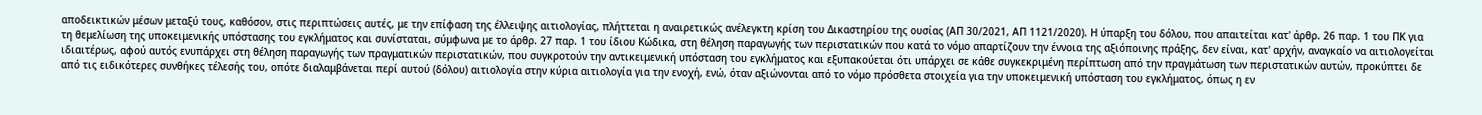αποδεικτικών μέσων μεταξύ τους, καθόσον, στις περιπτώσεις αυτές, με την επίφαση της έλλειψης αιτιολογίας, πλήττεται η αναιρετικώς ανέλεγκτη κρίση του Δικαστηρίου της ουσίας (ΑΠ 30/2021, ΑΠ 1121/2020). Η ύπαρξη του δόλου, που απαιτείται κατ' άρθρ. 26 παρ. 1 του ΠΚ για τη θεμελίωση της υποκειμενικής υπόστασης του εγκλήματος και συνίσταται, σύμφωνα με το άρθρ. 27 παρ. 1 του ίδιου Κώδικα, στη θέληση παραγωγής των περιστατικών που κατά το νόμο απαρτίζουν την έννοια της αξιόποινης πράξης, δεν είναι, κατ' αρχήν, αναγκαίο να αιτιολογείται ιδιαιτέρως, αφού αυτός ενυπάρχει στη θέληση παραγωγής των πραγματικών περιστατικών, που συγκροτούν την αντικειμενική υπόσταση του εγκλήματος και εξυπακούεται ότι υπάρχει σε κάθε συγκεκριμένη περίπτωση από την πραγμάτωση των περιστατικών αυτών, προκύπτει δε από τις ειδικότερες συνθήκες τέλεσής του, οπότε διαλαμβάνεται περί αυτού (δόλου) αιτιολογία στην κύρια αιτιολογία για την ενοχή, ενώ, όταν αξιώνονται από το νόμο πρόσθετα στοιχεία για την υποκειμενική υπόσταση του εγκλήματος, όπως η εν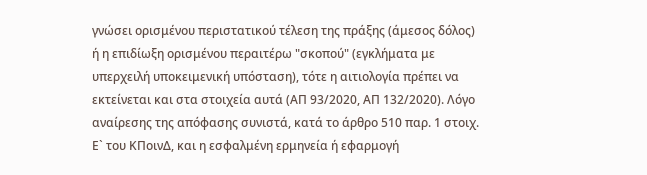γνώσει ορισμένου περιστατικού τέλεση της πράξης (άμεσος δόλος) ή η επιδίωξη ορισμένου περαιτέρω "σκοπού" (εγκλήματα με υπερχειλή υποκειμενική υπόσταση), τότε η αιτιολογία πρέπει να εκτείνεται και στα στοιχεία αυτά (ΑΠ 93/2020, ΑΠ 132/2020). Λόγο αναίρεσης της απόφασης συνιστά, κατά το άρθρο 510 παρ. 1 στοιχ. Ε` του ΚΠοινΔ, και η εσφαλμένη ερμηνεία ή εφαρμογή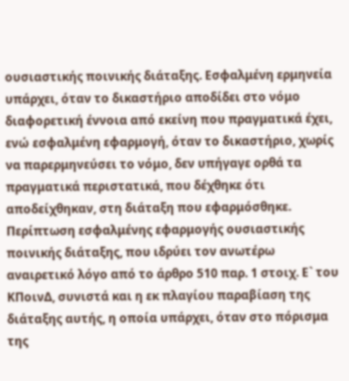ουσιαστικής ποινικής διάταξης. Εσφαλμένη ερμηνεία υπάρχει, όταν το δικαστήριο αποδίδει στο νόμο διαφορετική έννοια από εκείνη που πραγματικά έχει, ενώ εσφαλμένη εφαρμογή, όταν το δικαστήριο, χωρίς να παρερμηνεύσει το νόμο, δεν υπήγαγε ορθά τα πραγματικά περιστατικά, που δέχθηκε ότι αποδείχθηκαν, στη διάταξη που εφαρμόσθηκε. Περίπτωση εσφαλμένης εφαρμογής ουσιαστικής ποινικής διάταξης, που ιδρύει τον ανωτέρω αναιρετικό λόγο από το άρθρο 510 παρ. 1 στοιχ. Ε` του ΚΠοινΔ, συνιστά και η εκ πλαγίου παραβίαση της διάταξης αυτής, η οποία υπάρχει, όταν στο πόρισμα της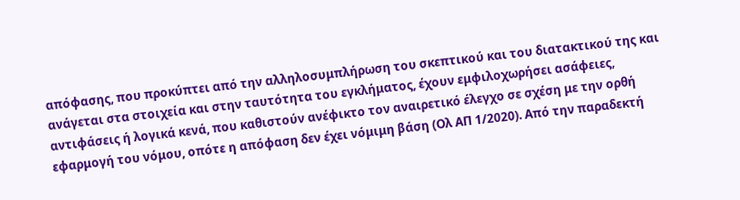απόφασης, που προκύπτει από την αλληλοσυμπλήρωση του σκεπτικού και του διατακτικού της και ανάγεται στα στοιχεία και στην ταυτότητα του εγκλήματος, έχουν εμφιλοχωρήσει ασάφειες, αντιφάσεις ή λογικά κενά, που καθιστούν ανέφικτο τον αναιρετικό έλεγχο σε σχέση με την ορθή εφαρμογή του νόμου, οπότε η απόφαση δεν έχει νόμιμη βάση (Ολ ΑΠ 1/2020). Από την παραδεκτή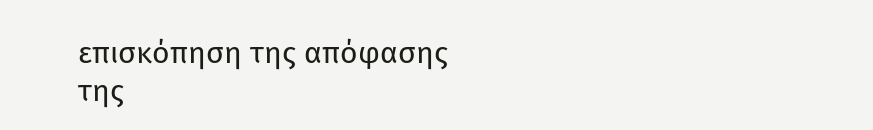επισκόπηση της απόφασης της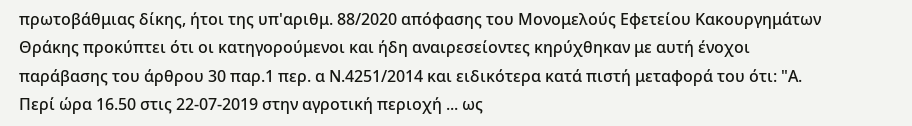πρωτοβάθμιας δίκης, ήτοι της υπ'αριθμ. 88/2020 απόφασης του Μονομελούς Εφετείου Κακουργημάτων Θράκης προκύπτει ότι οι κατηγορούμενοι και ήδη αναιρεσείοντες κηρύχθηκαν με αυτή ένοχοι παράβασης του άρθρου 30 παρ.1 περ. α Ν.4251/2014 και ειδικότερα κατά πιστή μεταφορά του ότι: "Α. Περί ώρα 16.50 στις 22-07-2019 στην αγροτική περιοχή ... ως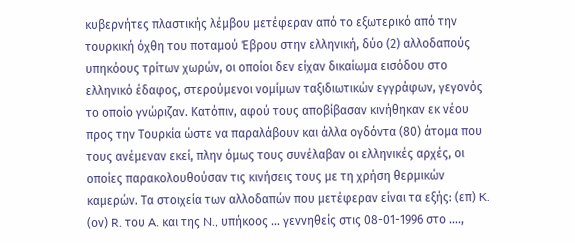κυβερνήτες πλαστικής λέμβου μετέφεραν από το εξωτερικό από την τουρκική όχθη του ποταμού Έβρου στην ελληνική, δύο (2) αλλοδαπούς υπηκόους τρίτων χωρών, οι οποίοι δεν είχαν δικαίωμα εισόδου στο ελληνικό έδαφος, στερούμενοι νομίμων ταξιδιωτικών εγγράφων, γεγονός το οποίο γνώριζαν. Κατόπιν, αφού τους αποβίβασαν κινήθηκαν εκ νέου προς την Τουρκία ώστε να παραλάβουν και άλλα ογδόντα (80) άτομα που τους ανέμεναν εκεί, πλην όμως τους συνέλαβαν οι ελληνικές αρχές, οι οποίες παρακολουθούσαν τις κινήσεις τους με τη χρήση θερμικών καμερών. Τα στοιχεία των αλλοδαπών που μετέφεραν είναι τα εξής: (επ) K. (ον) R. του A. και της N., υπήκοος … γεννηθείς στις 08-01-1996 στο ….,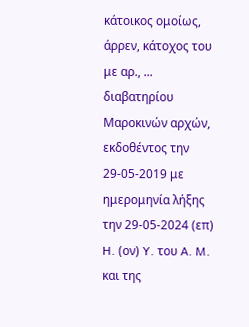κάτοικος ομοίως, άρρεν, κάτοχος του με αρ., ... διαβατηρίου Μαροκινών αρχών, εκδοθέντος την 29-05-2019 με ημερομηνία λήξης την 29-05-2024 (επ) H. (ον) Y. του A. M. και της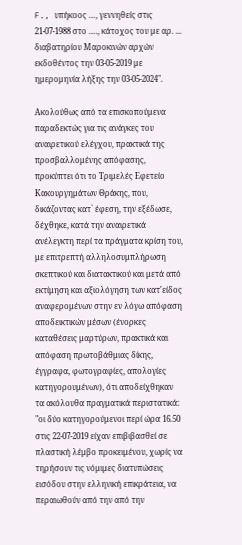F., υπήκοος …, γεννηθείς στις 21-07-1988 στο …., κάτοχος του με αρ. ... διαβατηρίου Μαροκινών αρχών εκδοθέντος την 03-05-2019 με ημερομηνία λήξης την 03-05-2024".

Ακολούθως από τα επισκοπούμενα παραδεκτώς για τις ανάγκες του αναιρετικού ελέγχου, πρακτικά της προσβαλλομένης απόφασης, προκύπτει ότι το Τριμελές Εφετείο Κακουργημάτων Θράκης, που, δικάζοντας κατ` έφεση, την εξέδωσε, δέχθηκε, κατά την αναιρετικά ανέλεγκτη περί τα πράγματα κρίση του, με επιτρεπτή αλληλοσυμπλήρωση σκεπτικού και διατακτικού και μετά από εκτίμηση και αξιολόγηση των κατ'είδος αναφερομένων στην εν λόγω απόφαση αποδεικτικών μέσων (ένορκες καταθέσεις μαρτύρων, πρακτικά και απόφαση πρωτοβάθμιας δίκης, έγγραφα, φωτογραφίες, απολογίες κατηγορουμένων), ότι αποδείχθηκαν τα ακόλουθα πραγματικά περιστατικά: "οι δύο κατηγορούμενοι περί ώρα 16.50 στις 22-07-2019 είχαν επιβιβασθεί σε πλαστική λέμβο προκειμένου, χωρίς να τηρήσουν τις νόμιμες διατυπώσεις εισόδου στην ελληνική επικράτεια, να περαιωθούν από την από την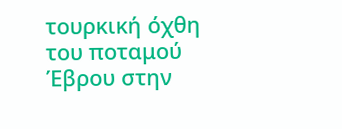τουρκική όχθη του ποταμού Έβρου στην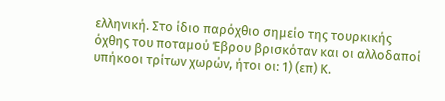ελληνική. Στο ίδιο παρόχθιο σημείο της τουρκικής όχθης του ποταμού Έβρου βρισκόταν και οι αλλοδαποί υπήκοοι τρίτων χωρών, ήτοι οι: 1) (επ) Κ.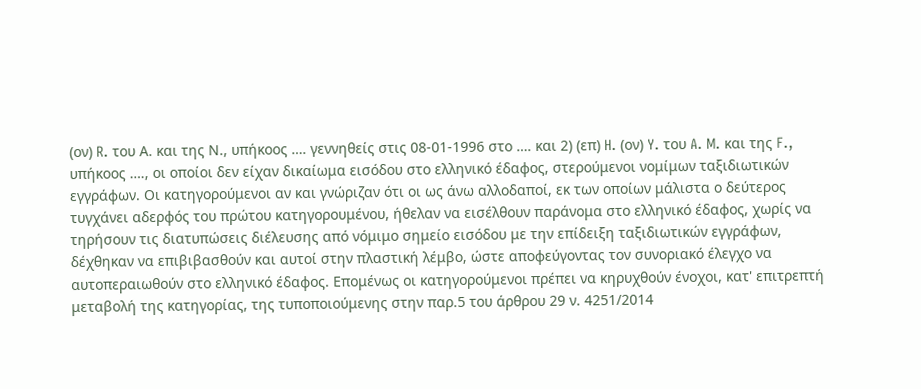(ον) R. του Α. και της Ν., υπήκοος …. γεννηθείς στις 08-01-1996 στο …. και 2) (επ) H. (ον) Y. του A. M. και της F., υπήκοος …., οι οποίοι δεν είχαν δικαίωμα εισόδου στο ελληνικό έδαφος, στερούμενοι νομίμων ταξιδιωτικών εγγράφων. Οι κατηγορούμενοι αν και γνώριζαν ότι οι ως άνω αλλοδαποί, εκ των οποίων μάλιστα ο δεύτερος τυγχάνει αδερφός του πρώτου κατηγορουμένου, ήθελαν να εισέλθουν παράνομα στο ελληνικό έδαφος, χωρίς να τηρήσουν τις διατυπώσεις διέλευσης από νόμιμο σημείο εισόδου με την επίδειξη ταξιδιωτικών εγγράφων, δέχθηκαν να επιβιβασθούν και αυτοί στην πλαστική λέμβο, ώστε αποφεύγοντας τον συνοριακό έλεγχο να αυτοπεραιωθούν στο ελληνικό έδαφος. Επομένως οι κατηγορούμενοι πρέπει να κηρυχθούν ένοχοι, κατ' επιτρεπτή μεταβολή της κατηγορίας, της τυποποιούμενης στην παρ.5 του άρθρου 29 ν. 4251/2014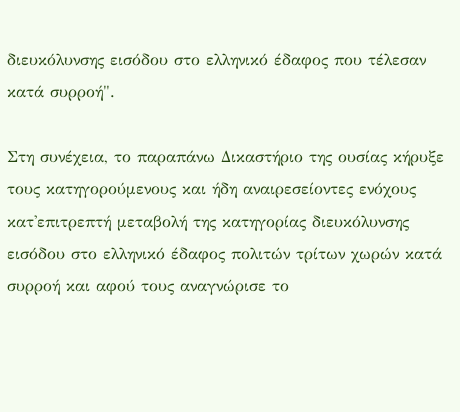διευκόλυνσης εισόδου στο ελληνικό έδαφος που τέλεσαν κατά συρροή".

Στη συνέχεια, το παραπάνω Δικαστήριο της ουσίας κήρυξε τους κατηγορούμενους και ήδη αναιρεσείοντες ενόχους κατ'επιτρεπτή μεταβολή της κατηγορίας διευκόλυνσης εισόδου στο ελληνικό έδαφος πολιτών τρίτων χωρών κατά συρροή και αφού τους αναγνώρισε το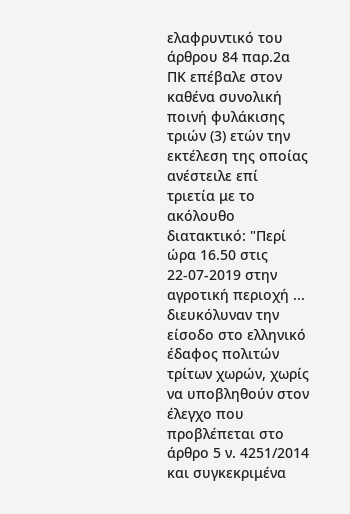ελαφρυντικό του άρθρου 84 παρ.2α ΠΚ επέβαλε στον καθένα συνολική ποινή φυλάκισης τριών (3) ετών την εκτέλεση της οποίας ανέστειλε επί τριετία με το ακόλουθο διατακτικό: "Περί ώρα 16.50 στις 22-07-2019 στην αγροτική περιοχή ... διευκόλυναν την είσοδο στο ελληνικό έδαφος πολιτών τρίτων χωρών, χωρίς να υποβληθούν στον έλεγχο που προβλέπεται στο άρθρο 5 ν. 4251/2014 και συγκεκριμένα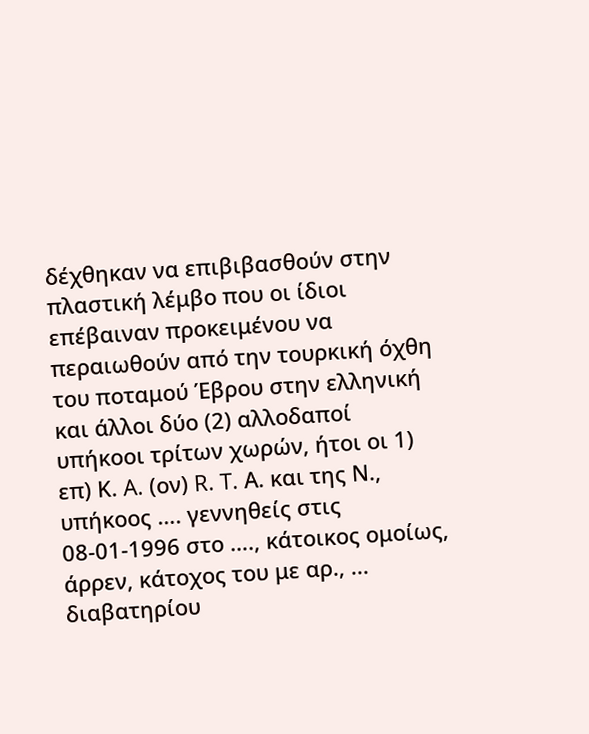δέχθηκαν να επιβιβασθούν στην πλαστική λέμβο που οι ίδιοι επέβαιναν προκειμένου να περαιωθούν από την τουρκική όχθη του ποταμού Έβρου στην ελληνική και άλλοι δύο (2) αλλοδαποί υπήκοοι τρίτων χωρών, ήτοι οι 1) επ) Κ. A. (ον) R. T. Α. και της Ν., υπήκοος …. γεννηθείς στις 08-01-1996 στο …., κάτοικος ομοίως, άρρεν, κάτοχος του με αρ., ... διαβατηρίου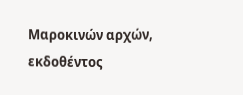Μαροκινών αρχών, εκδοθέντος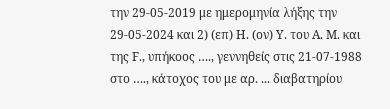την 29-05-2019 με ημερομηνία λήξης την 29-05-2024 και 2) (επ) H. (ον) Y. του A. M. και της F., υπήκοος …., γεννηθείς στις 21-07-1988 στο …., κάτοχος του με αρ. ... διαβατηρίου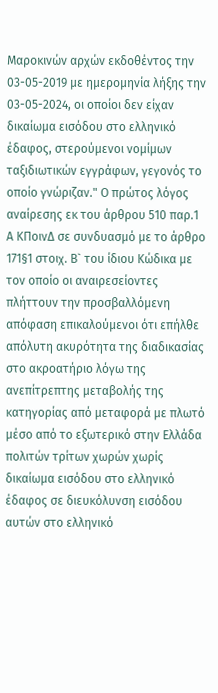Μαροκινών αρχών εκδοθέντος την 03-05-2019 με ημερομηνία λήξης την 03-05-2024, οι οποίοι δεν είχαν δικαίωμα εισόδου στο ελληνικό έδαφος, στερούμενοι νομίμων ταξιδιωτικών εγγράφων, γεγονός το οποίο γνώριζαν." Ο πρώτος λόγος αναίρεσης εκ του άρθρου 510 παρ.1 Α ΚΠοινΔ σε συνδυασμό με το άρθρο 171§1 στοιχ. Β` του ίδιου Κώδικα με τον οποίο οι αναιρεσείοντες πλήττουν την προσβαλλόμενη απόφαση επικαλούμενοι ότι επήλθε απόλυτη ακυρότητα της διαδικασίας στο ακροατήριο λόγω της ανεπίτρεπτης μεταβολής της κατηγορίας από μεταφορά με πλωτό μέσο από το εξωτερικό στην Ελλάδα πολιτών τρίτων χωρών χωρίς δικαίωμα εισόδου στο ελληνικό έδαφος σε διευκόλυνση εισόδου αυτών στο ελληνικό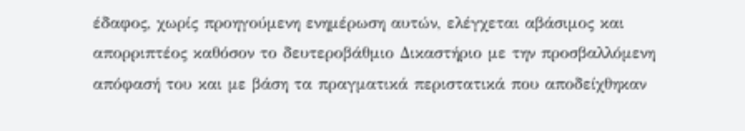έδαφος, χωρίς προηγούμενη ενημέρωση αυτών, ελέγχεται αβάσιμος και απορριπτέος καθόσον το δευτεροβάθμιο Δικαστήριο με την προσβαλλόμενη απόφασή του και με βάση τα πραγματικά περιστατικά που αποδείχθηκαν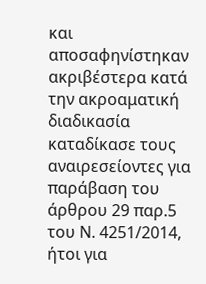και αποσαφηνίστηκαν ακριβέστερα κατά την ακροαματική διαδικασία καταδίκασε τους αναιρεσείοντες για παράβαση του άρθρου 29 παρ.5 του Ν. 4251/2014, ήτοι για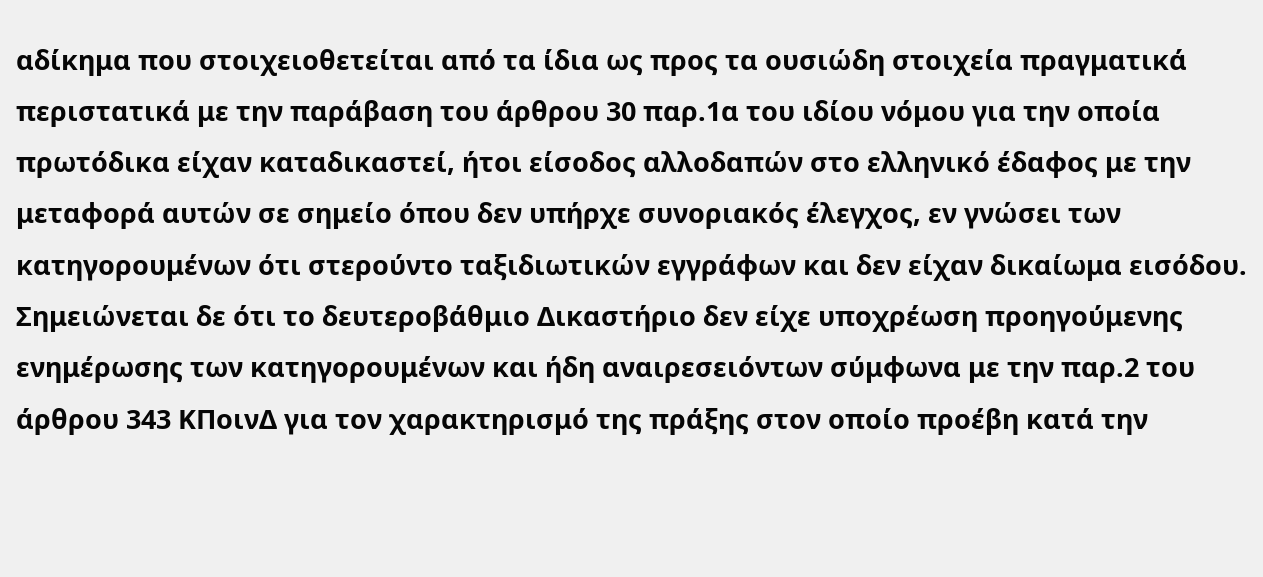αδίκημα που στοιχειοθετείται από τα ίδια ως προς τα ουσιώδη στοιχεία πραγματικά περιστατικά με την παράβαση του άρθρου 30 παρ.1α του ιδίου νόμου για την οποία πρωτόδικα είχαν καταδικαστεί, ήτοι είσοδος αλλοδαπών στο ελληνικό έδαφος με την μεταφορά αυτών σε σημείο όπου δεν υπήρχε συνοριακός έλεγχος, εν γνώσει των κατηγορουμένων ότι στερούντο ταξιδιωτικών εγγράφων και δεν είχαν δικαίωμα εισόδου. Σημειώνεται δε ότι το δευτεροβάθμιο Δικαστήριο δεν είχε υποχρέωση προηγούμενης ενημέρωσης των κατηγορουμένων και ήδη αναιρεσειόντων σύμφωνα με την παρ.2 του άρθρου 343 ΚΠοινΔ για τον χαρακτηρισμό της πράξης στον οποίο προέβη κατά την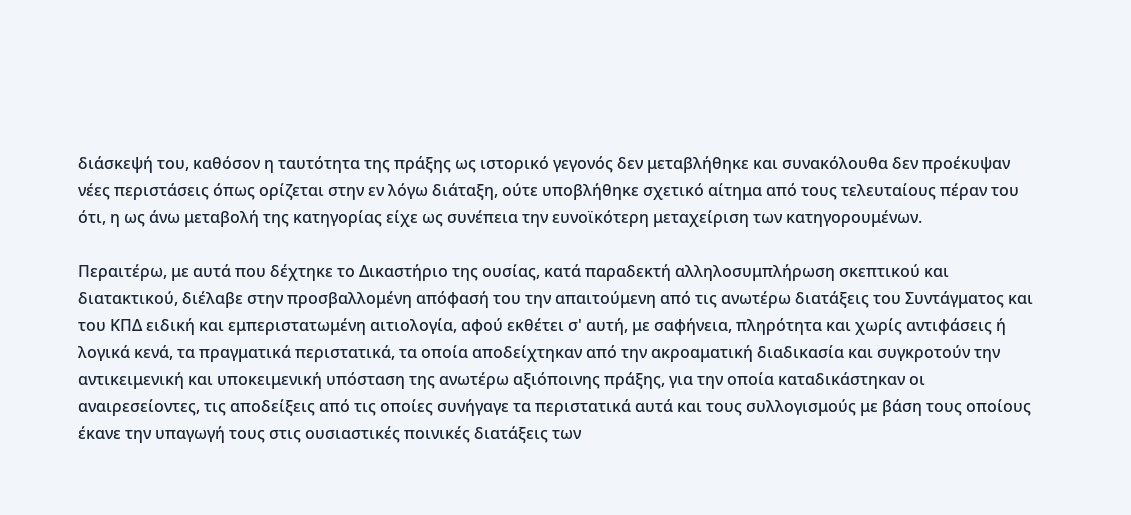διάσκεψή του, καθόσον η ταυτότητα της πράξης ως ιστορικό γεγονός δεν μεταβλήθηκε και συνακόλουθα δεν προέκυψαν νέες περιστάσεις όπως ορίζεται στην εν λόγω διάταξη, ούτε υποβλήθηκε σχετικό αίτημα από τους τελευταίους πέραν του ότι, η ως άνω μεταβολή της κατηγορίας είχε ως συνέπεια την ευνοϊκότερη μεταχείριση των κατηγορουμένων.

Περαιτέρω, με αυτά που δέχτηκε το Δικαστήριο της ουσίας, κατά παραδεκτή αλληλοσυμπλήρωση σκεπτικού και διατακτικού, διέλαβε στην προσβαλλομένη απόφασή του την απαιτούμενη από τις ανωτέρω διατάξεις του Συντάγματος και του ΚΠΔ ειδική και εμπεριστατωμένη αιτιολογία, αφού εκθέτει σ' αυτή, με σαφήνεια, πληρότητα και χωρίς αντιφάσεις ή λογικά κενά, τα πραγματικά περιστατικά, τα οποία αποδείχτηκαν από την ακροαματική διαδικασία και συγκροτούν την αντικειμενική και υποκειμενική υπόσταση της ανωτέρω αξιόποινης πράξης, για την οποία καταδικάστηκαν οι αναιρεσείοντες, τις αποδείξεις από τις οποίες συνήγαγε τα περιστατικά αυτά και τους συλλογισμούς με βάση τους οποίους έκανε την υπαγωγή τους στις ουσιαστικές ποινικές διατάξεις των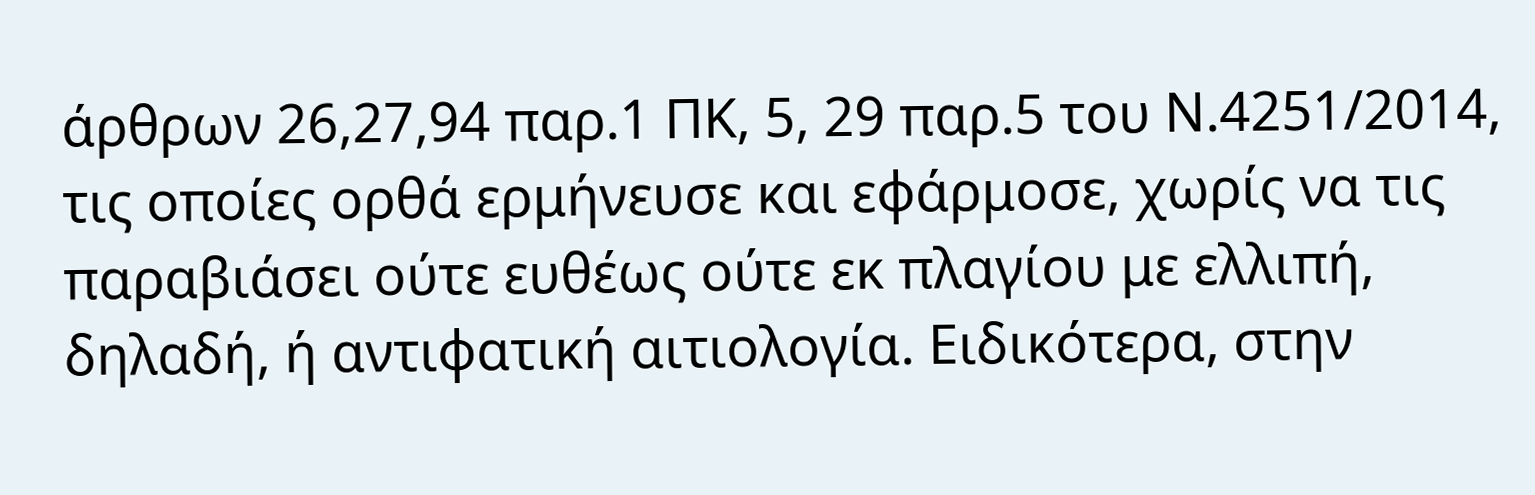άρθρων 26,27,94 παρ.1 ΠΚ, 5, 29 παρ.5 του Ν.4251/2014, τις οποίες ορθά ερμήνευσε και εφάρμοσε, χωρίς να τις παραβιάσει ούτε ευθέως ούτε εκ πλαγίου με ελλιπή, δηλαδή, ή αντιφατική αιτιολογία. Ειδικότερα, στην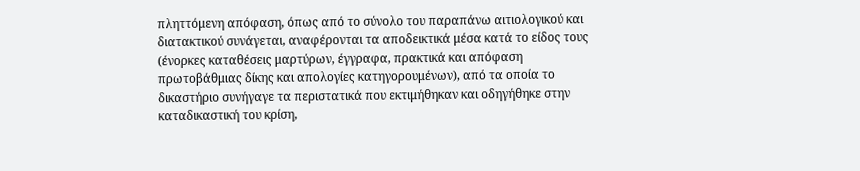πληττόμενη απόφαση, όπως από το σύνολο του παραπάνω αιτιολογικού και διατακτικού συνάγεται, αναφέρονται τα αποδεικτικά μέσα κατά το είδος τους (ένορκες καταθέσεις μαρτύρων, έγγραφα, πρακτικά και απόφαση πρωτοβάθμιας δίκης και απολογίες κατηγορουμένων), από τα οποία το δικαστήριο συνήγαγε τα περιστατικά που εκτιμήθηκαν και οδηγήθηκε στην καταδικαστική του κρίση,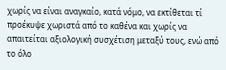χωρίς να είναι αναγκαίο, κατά νόμο, να εκτίθεται τί προέκυψε χωριστά από το καθένα και χωρίς να απαιτείται αξιολογική συσχέτιση μεταξύ τους, ενώ από το όλο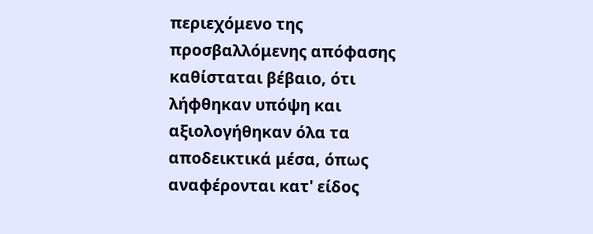περιεχόμενο της προσβαλλόμενης απόφασης καθίσταται βέβαιο, ότι λήφθηκαν υπόψη και αξιολογήθηκαν όλα τα αποδεικτικά μέσα, όπως αναφέρονται κατ' είδος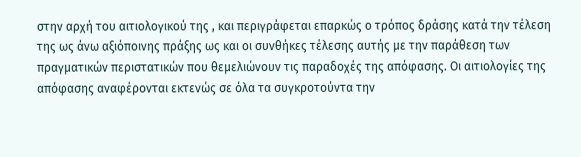στην αρχή του αιτιολογικού της , και περιγράφεται επαρκώς ο τρόπος δράσης κατά την τέλεση της ως άνω αξιόποινης πράξης ως και οι συνθήκες τέλεσης αυτής με την παράθεση των πραγματικών περιστατικών που θεμελιώνουν τις παραδοχές της απόφασης. Οι αιτιολογίες της απόφασης αναφέρονται εκτενώς σε όλα τα συγκροτούντα την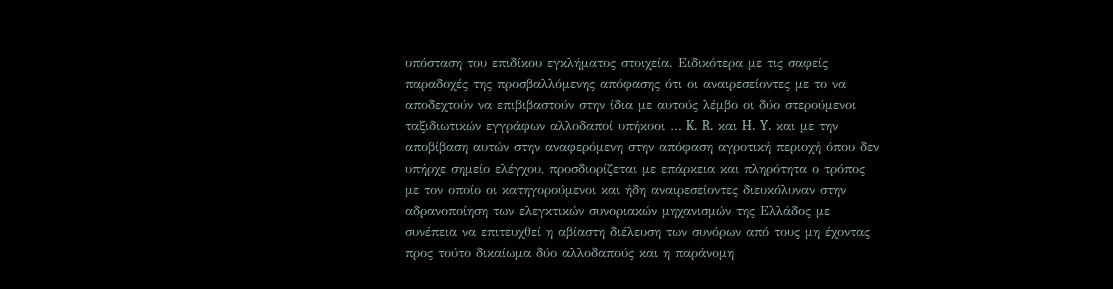υπόσταση του επιδίκου εγκλήματος στοιχεία. Ειδικότερα με τις σαφείς παραδοχές της προσβαλλόμενης απόφασης ότι οι αναιρεσείοντες με το να αποδεχτούν να επιβιβαστούν στην ίδια με αυτούς λέμβο οι δύο στερούμενοι ταξιδιωτικών εγγράφων αλλοδαποί υπήκοοι … K. R. και H. Y. και με την αποβίβαση αυτών στην αναφερόμενη στην απόφαση αγροτική περιοχή όπου δεν υπήρχε σημείο ελέγχου, προσδιορίζεται με επάρκεια και πληρότητα ο τρόπος με τον οποίο οι κατηγορούμενοι και ήδη αναιρεσείοντες διευκόλυναν στην αδρανοποίηση των ελεγκτικών συνοριακών μηχανισμών της Ελλάδος με συνέπεια να επιτευχθεί η αβίαστη διέλευση των συνόρων από τους μη έχοντας προς τούτο δικαίωμα δύο αλλοδαπούς και η παράνομη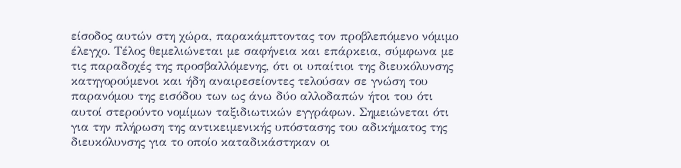είσοδος αυτών στη χώρα, παρακάμπτοντας τον προβλεπόμενο νόμιμο έλεγχο. Τέλος θεμελιώνεται με σαφήνεια και επάρκεια, σύμφωνα με τις παραδοχές της προσβαλλόμενης, ότι οι υπαίτιοι της διευκόλυνσης κατηγορούμενοι και ήδη αναιρεσείοντες τελούσαν σε γνώση του παρανόμου της εισόδου των ως άνω δύο αλλοδαπών ήτοι του ότι αυτοί στερούντο νομίμων ταξιδιωτικών εγγράφων. Σημειώνεται ότι για την πλήρωση της αντικειμενικής υπόστασης του αδικήματος της διευκόλυνσης για το οποίο καταδικάστηκαν οι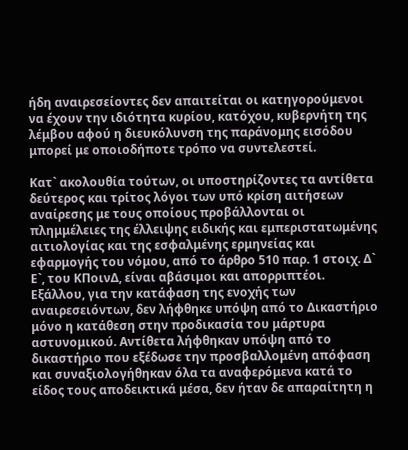ήδη αναιρεσείοντες δεν απαιτείται οι κατηγορούμενοι να έχουν την ιδιότητα κυρίου, κατόχου, κυβερνήτη της λέμβου αφού η διευκόλυνση της παράνομης εισόδου μπορεί με οποιοδήποτε τρόπο να συντελεστεί.

Κατ` ακολουθία τούτων, οι υποστηρίζοντες τα αντίθετα δεύτερος και τρίτος λόγοι των υπό κρίση αιτήσεων αναίρεσης με τους οποίους προβάλλονται οι πλημμέλειες της έλλειψης ειδικής και εμπεριστατωμένης αιτιολογίας και της εσφαλμένης ερμηνείας και εφαρμογής του νόμου, από το άρθρο 510 παρ. 1 στοιχ. Δ` Ε`, του ΚΠοινΔ, είναι αβάσιμοι και απορριπτέοι. Εξάλλου, για την κατάφαση της ενοχής των αναιρεσειόντων, δεν λήφθηκε υπόψη από το Δικαστήριο μόνο η κατάθεση στην προδικασία του μάρτυρα αστυνομικού. Αντίθετα λήφθηκαν υπόψη από το δικαστήριο που εξέδωσε την προσβαλλομένη απόφαση και συναξιολογήθηκαν όλα τα αναφερόμενα κατά το είδος τους αποδεικτικά μέσα, δεν ήταν δε απαραίτητη η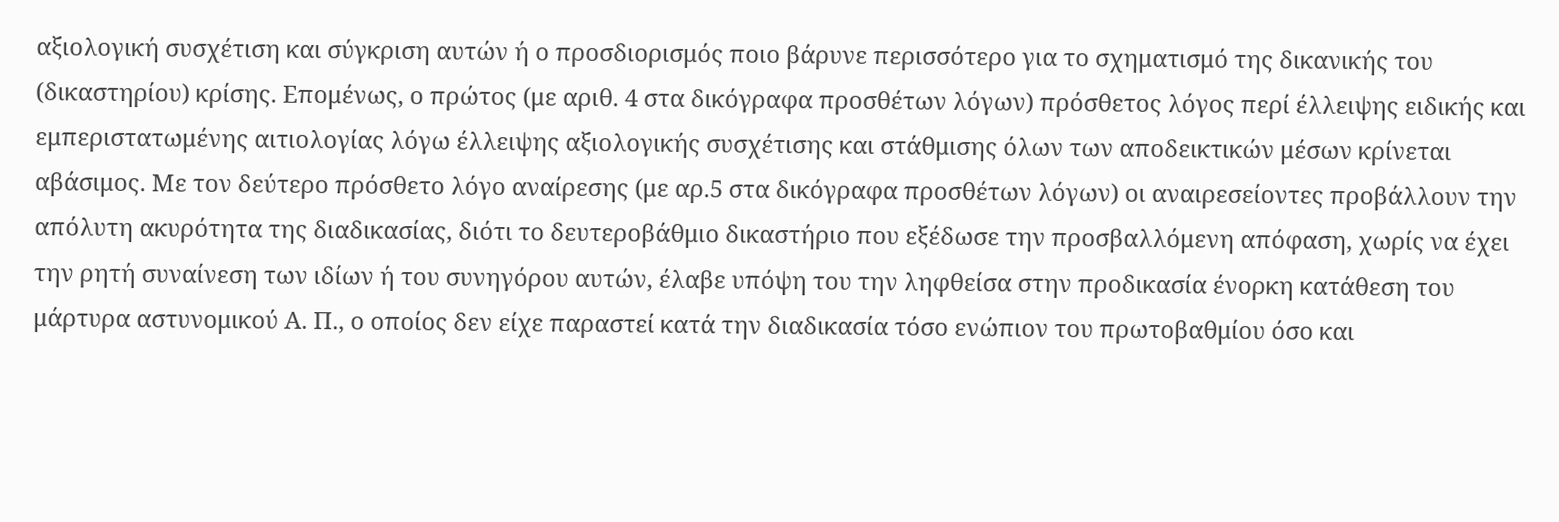αξιολογική συσχέτιση και σύγκριση αυτών ή ο προσδιορισμός ποιο βάρυνε περισσότερο για το σχηματισμό της δικανικής του (δικαστηρίου) κρίσης. Επομένως, ο πρώτος (με αριθ. 4 στα δικόγραφα προσθέτων λόγων) πρόσθετος λόγος περί έλλειψης ειδικής και εμπεριστατωμένης αιτιολογίας λόγω έλλειψης αξιολογικής συσχέτισης και στάθμισης όλων των αποδεικτικών μέσων κρίνεται αβάσιμος. Με τον δεύτερο πρόσθετο λόγο αναίρεσης (με αρ.5 στα δικόγραφα προσθέτων λόγων) οι αναιρεσείοντες προβάλλουν την απόλυτη ακυρότητα της διαδικασίας, διότι το δευτεροβάθμιο δικαστήριο που εξέδωσε την προσβαλλόμενη απόφαση, χωρίς να έχει την ρητή συναίνεση των ιδίων ή του συνηγόρου αυτών, έλαβε υπόψη του την ληφθείσα στην προδικασία ένορκη κατάθεση του μάρτυρα αστυνομικού Α. Π., ο οποίος δεν είχε παραστεί κατά την διαδικασία τόσο ενώπιον του πρωτοβαθμίου όσο και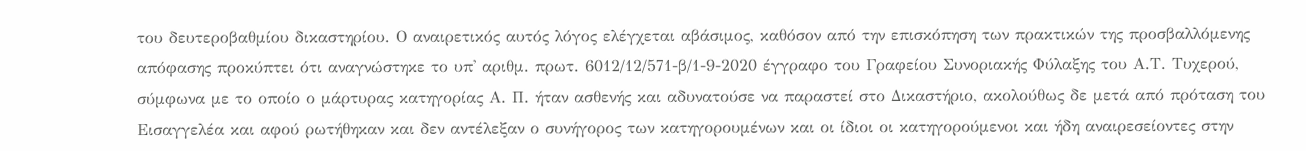του δευτεροβαθμίου δικαστηρίου. Ο αναιρετικός αυτός λόγος ελέγχεται αβάσιμος, καθόσον από την επισκόπηση των πρακτικών της προσβαλλόμενης απόφασης προκύπτει ότι αναγνώστηκε το υπ' αριθμ. πρωτ. 6012/12/571-β/1-9-2020 έγγραφο του Γραφείου Συνοριακής Φύλαξης του Α.Τ. Τυχερού, σύμφωνα με το οποίο ο μάρτυρας κατηγορίας Α. Π. ήταν ασθενής και αδυνατούσε να παραστεί στο Δικαστήριο, ακολούθως δε μετά από πρόταση του Εισαγγελέα και αφού ρωτήθηκαν και δεν αντέλεξαν ο συνήγορος των κατηγορουμένων και οι ίδιοι οι κατηγορούμενοι και ήδη αναιρεσείοντες στην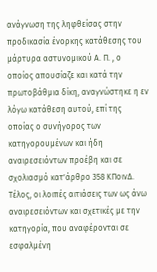ανάγνωση της ληφθείσας στην προδικασία ένορκης κατάθεσης του μάρτυρα αστυνομικού Α. Π. , ο οποίος απουσίαζε και κατά την πρωτοβάθμια δίκη, αναγνώστηκε η εν λόγω κατάθεση αυτού, επί της οποίας ο συνήγορος των κατηγορουμένων και ήδη αναιρεσειόντων προέβη και σε σχολιασμό κατ'άρθρο 358 ΚΠοινΔ. Τέλος, οι λοιπές αιτιάσεις των ως άνω αναιρεσειόντων και σχετικές με την κατηγορία, που αναφέρονται σε εσφαλμένη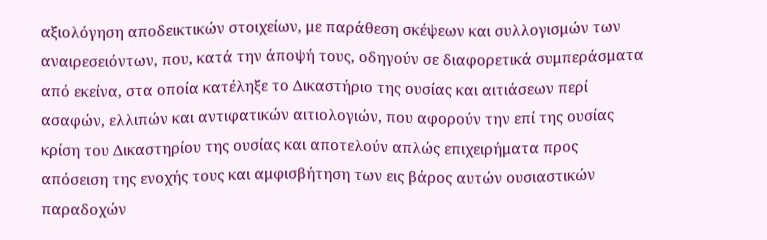αξιολόγηση αποδεικτικών στοιχείων, με παράθεση σκέψεων και συλλογισμών των αναιρεσειόντων, που, κατά την άποψή τους, οδηγούν σε διαφορετικά συμπεράσματα από εκείνα, στα οποία κατέληξε το Δικαστήριο της ουσίας και αιτιάσεων περί ασαφών, ελλιπών και αντιφατικών αιτιολογιών, που αφορούν την επί της ουσίας κρίση του Δικαστηρίου της ουσίας και αποτελούν απλώς επιχειρήματα προς απόσειση της ενοχής τους και αμφισβήτηση των εις βάρος αυτών ουσιαστικών παραδοχών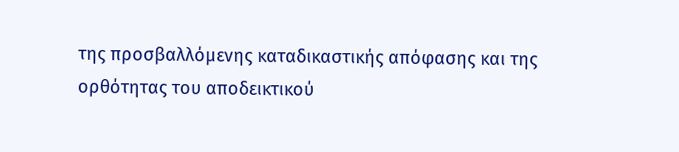της προσβαλλόμενης καταδικαστικής απόφασης και της ορθότητας του αποδεικτικού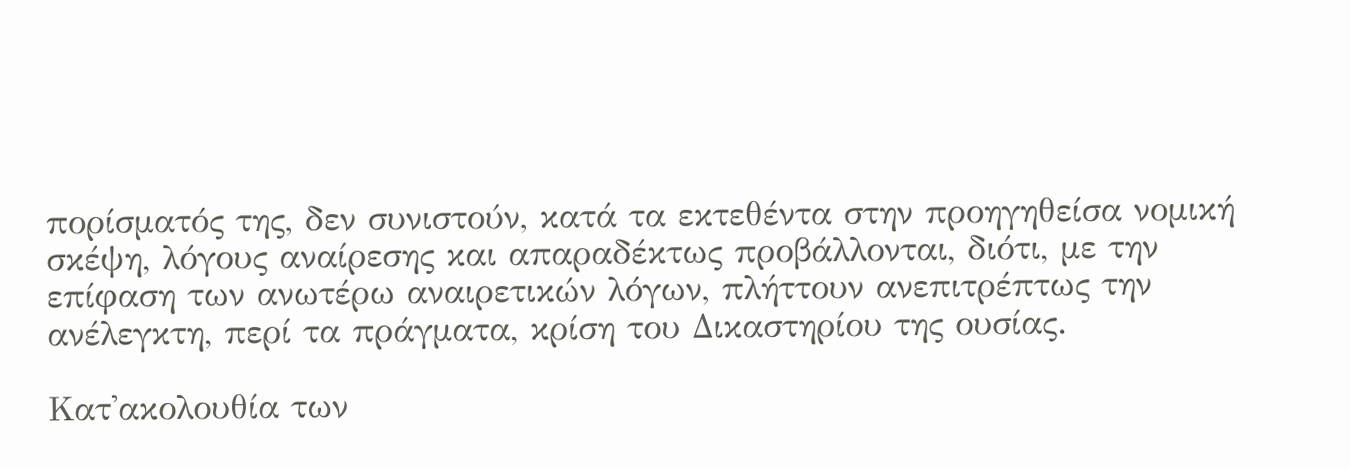πορίσματός της, δεν συνιστούν, κατά τα εκτεθέντα στην προηγηθείσα νομική σκέψη, λόγους αναίρεσης και απαραδέκτως προβάλλονται, διότι, με την επίφαση των ανωτέρω αναιρετικών λόγων, πλήττουν ανεπιτρέπτως την ανέλεγκτη, περί τα πράγματα, κρίση του Δικαστηρίου της ουσίας.

Κατ'ακολουθία των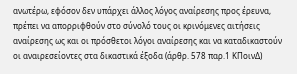ανωτέρω, εφόσον δεν υπάρχει άλλος λόγος αναίρεσης προς έρευνα, πρέπει να απορριφθούν στο σύνολό τους οι κρινόμενες αιτήσεις αναίρεσης ως και οι πρόσθετοι λόγοι αναίρεσης και να καταδικαστούν οι αναιρεσείοντες στα δικαστικά έξοδα (άρθρ. 578 παρ.1 ΚΠοινΔ)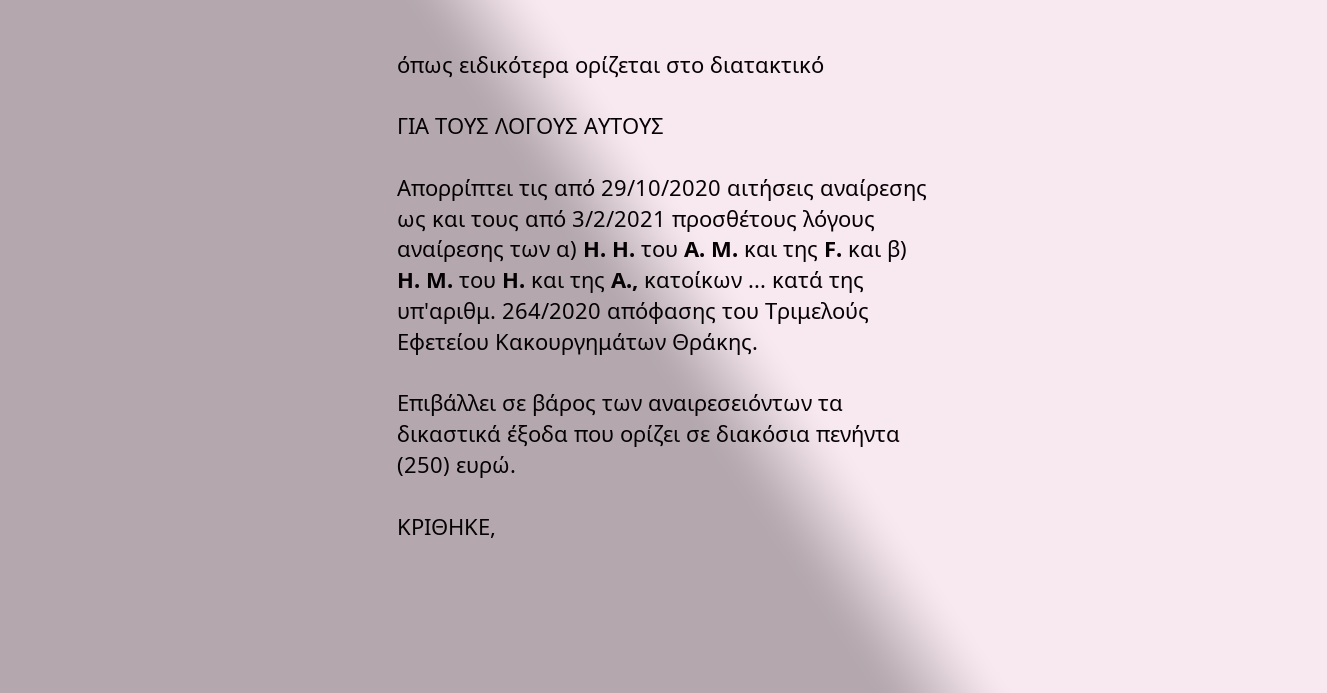όπως ειδικότερα ορίζεται στο διατακτικό

ΓΙΑ ΤΟΥΣ ΛΟΓΟΥΣ ΑΥΤΟΥΣ

Απορρίπτει τις από 29/10/2020 αιτήσεις αναίρεσης ως και τους από 3/2/2021 προσθέτους λόγους αναίρεσης των α) H. H. του A. M. και της F. και β) H. M. του H. και της A., κατοίκων ... κατά της υπ'αριθμ. 264/2020 απόφασης του Τριμελούς Εφετείου Κακουργημάτων Θράκης.

Επιβάλλει σε βάρος των αναιρεσειόντων τα δικαστικά έξοδα που ορίζει σε διακόσια πενήντα (250) ευρώ.

ΚΡΙΘΗΚΕ,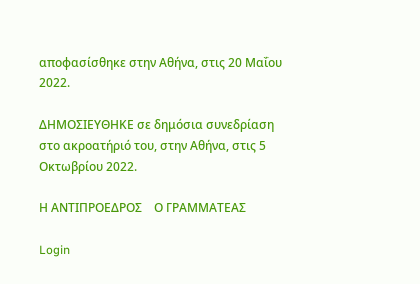αποφασίσθηκε στην Αθήνα, στις 20 Μαΐου 2022.

ΔΗΜΟΣΙΕΥΘΗΚΕ σε δημόσια συνεδρίαση στο ακροατήριό του, στην Αθήνα, στις 5 Οκτωβρίου 2022.

Η ΑΝΤΙΠΡΟΕΔΡΟΣ    Ο ΓΡΑΜΜΑΤΕΑΣ

Login